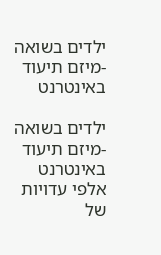ילדים בשואה -מיזם תיעוד באינטרנט

ילדים בשואה -מיזם תיעוד באינטרנט
אלפי עדויות של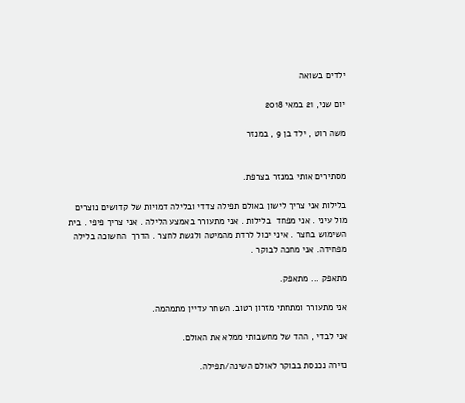ילדים בשואה

יום שני, 21 במאי 2018

משה רוט , ילד בן 9 , במנזר


מסתירים אותי במנזר בצרפת.

בלילות אני צריך לישון באולם תפילה צדדי ובלילה דמויות של קדושים נוצרים מול עיני . אני מפחד  בלילות . אני מתעורר באמצע הלילה . אני צריך פיפי . בית השימוש בחצר . איני יכול לרדת מהמיטה ולגשת לחצר . הדרך  החשוכה בלילה מפחידה. אני מחכה לבוקר .

מתאפק ... מתאפק.

אני מתעורר ומתחתי מזרון רטוב. השחר עדיין מתמהמה.

אני לבדי , ההד של מחשבותי ממלא את האולם.

נזירה נכנסת בבוקר לאולם השינה/תפילה.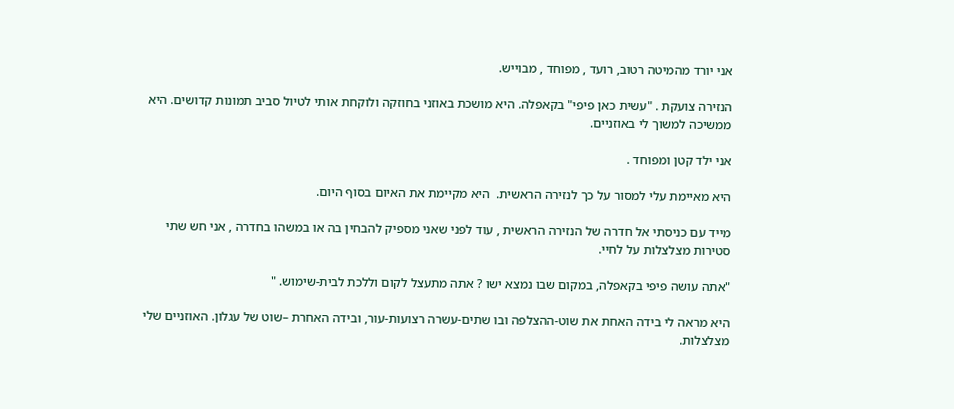אני יורד מהמיטה רטוב, רועד , מפוחד , מבוייש.

הנזירה צועקת . "עשית כאן פיפי" בקאפלה. היא מושכת באוזני בחוזקה ולוקחת אותי לטיול סביב תמונות קדושים. היא ממשיכה למשוך לי באוזניים.

אני ילד קטן ומפוחד .

היא מאיימת עלי למסור על כך לנזירה הראשית.  היא מקיימת את האיום בסוף היום.

מייד עם כניסתי אל חדרה של הנזירה הראשית , עוד לפני שאני מספיק להבחין בה או במשהו בחדרה , אני חש שתי סטירות מצלצלות על לחיי.

"אתה עושה פיפי בקאפלה, במקום שבו נמצא ישו ? אתה מתעצל לקום וללכת לבית-שימוש. "

היא מראה לי בידה האחת את שוט-ההצלפה ובו שתים-עשרה רצועות-עור, ובידה האחרת –שוט של עגלון. האוזניים שלי מצלצלות.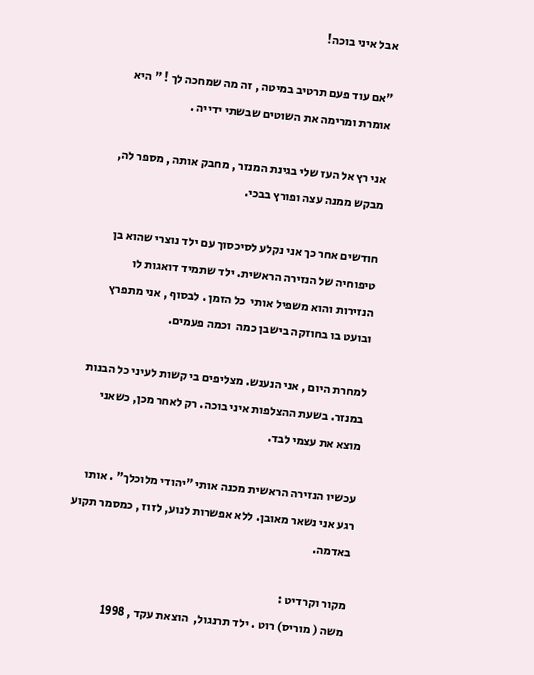אבל איני בוכה!

"אם עוד פעם תרטיב במיטה , זה מה שמחכה לך ! " היא אומרת ומרימה את השוטים שבשתי ידייה .

אני רץ אל העז שלי בגינת המנזר , מחבק אותה , מספר לה, מבקש ממנה עצה ופורץ בבכי.

חודשים אחר כך אני נקלע לסיכסוך עם ילד נוצרי שהוא בן טיפוחיה של הנזירה הראשית. ילד שתמיד דואגות לו  הנזירות והוא משפיל אותי  כל הזמן . לבסוף , אני מתפרץ ובועט בו בחוזקה בישבן כמה  וכמה פעמים.

למחרת היום , אני הנענש. מצליפים בי קשות לעיני כל הבנות במנזר. בשעת ההצלפות איני בוכה. רק לאחר מכן, כשאני מוצא את עצמי לבד.

עכשיו הנזירה הראשית מכנה אותי "יהודי מלוכלך" . אותו רגע אני נשאר מאובן. ללא אפשרות לנוע, לזוז , כמסמר תקוע באדמה.

מקור וקרדיט :
משה ( מוריס) רוט . ילד תרנגול,  הוצאת עקד , 1998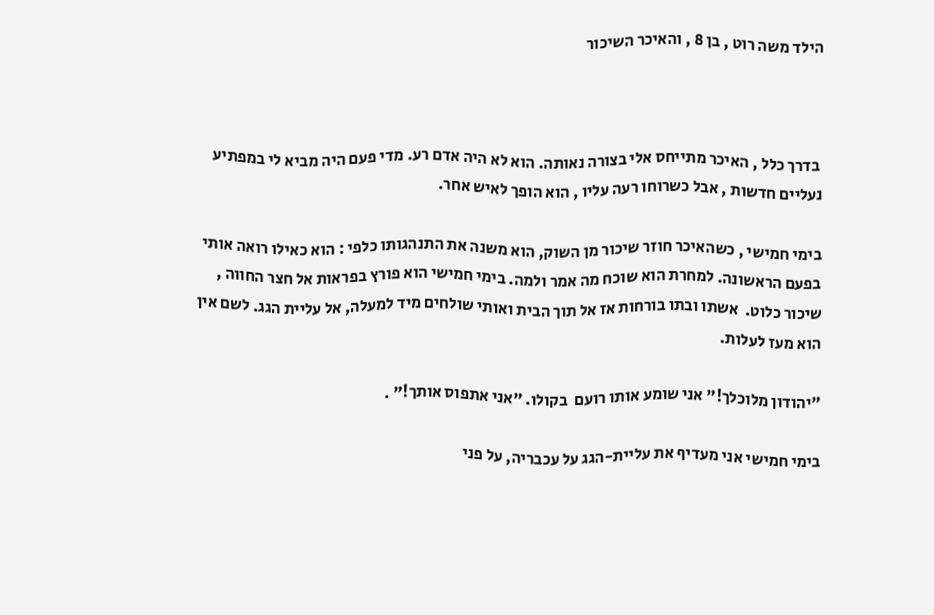הילד משה רוט , בן 8 , והאיכר השיכור



 בדרך כלל , האיכר מתייחס אלי בצורה נאותה. הוא לא היה אדם רע. מדי פעם היה מביא לי במפתיע נעליים חדשות , אבל כשרוחו רעה עליו , הוא הופך לאיש אחר.

בימי חמישי , כשהאיכר חוזר שיכור מן השוק, הוא משנה את התנהגותו כלפי : הוא כאילו רואה אותי בפעם הראשונה. למחרת הוא שוכח מה אמר ולמה. בימי חמישי הוא פורץ בפראות אל חצר החווה , שיכור כלוט.  אשתו ובתו בורחות אז אל תוך הבית ואותי שולחים מיד למעלה, אל עליית הגג. לשם אין הוא מעז לעלות.

"יהודון מלוכלך!" אני שומע אותו רועם  בקולו. "אני אתפוס אותך!" .

בימי חמישי אני מעדיף את עליית-הגג על עכבריה, על פני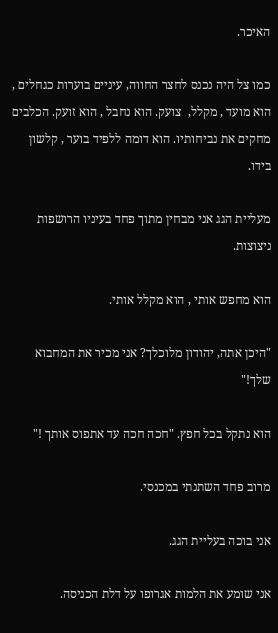האיכר.

כמו צל היה נכנס לחצר החווה, עיניים בוערות כגחלים , הוא מועד , מקלל,  צועק. הוא נחבל , הוא זועק. הכלבים מחקים את נביחותיו. הוא דומה ללפיד בוער , קלשון בידו.

מעליית הגג אני מבחין מתוך פחד בעיניו הרושפות ניצוצות.

הוא מחפש אותי , הוא מקלל אותי.

"היכן אתה, יהודון מלוכלך? אני מכיר את המחבוא שלך!"

הוא נתקל בכל חפץ. "חכה חכה עד אתפוס אותך !"

מרוב פחד השתנתי במכנסי.

אני בוכה בעליית הגג.

אני שומע את הלמות אגרופו על דלת הכניסה.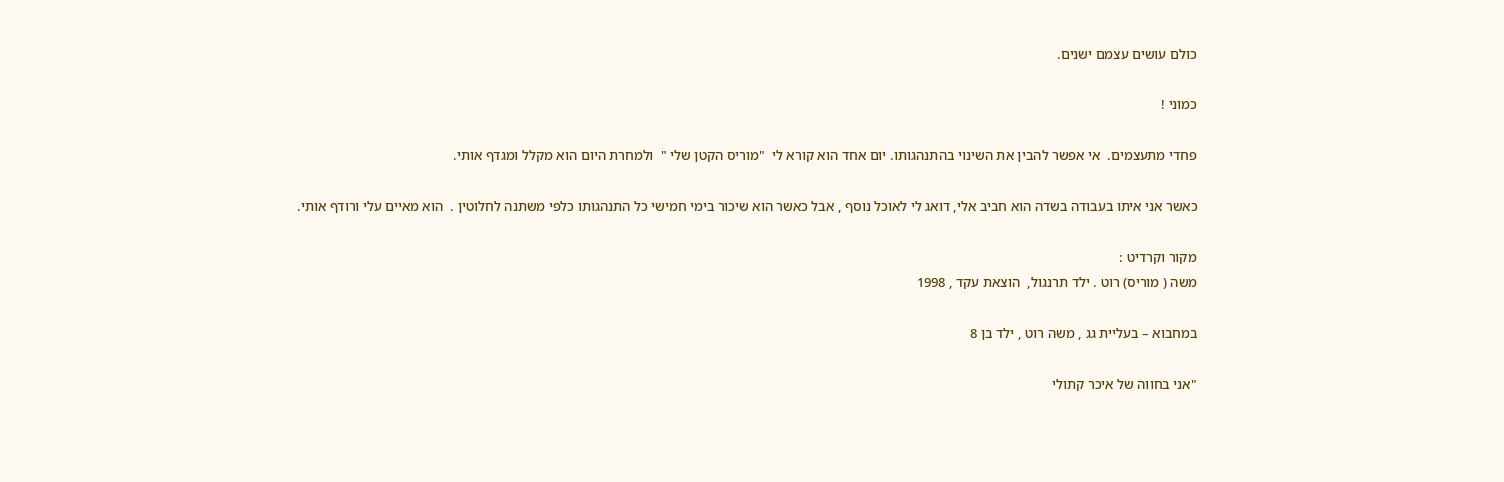כולם עושים עצמם ישנים.

כמוני !

פחדי מתעצמים.  אי אפשר להבין את השינוי בהתנהגותו. יום אחד הוא קורא לי  "מוריס הקטן שלי "  ולמחרת היום הוא מקלל ומגדף אותי.

כאשר אני איתו בעבודה בשדה הוא חביב אלי, דואג לי לאוכל נוסף , אבל כאשר הוא שיכור בימי חמישי כל התנהגותו כלפי משתנה לחלוטין .  הוא מאיים עלי ורודף אותי.

מקור וקרדיט :
משה ( מוריס) רוט . ילד תרנגול,  הוצאת עקד , 1998

במחבוא – בעליית גג , משה רוט , ילד בן 8

"אני בחווה של איכר קתולי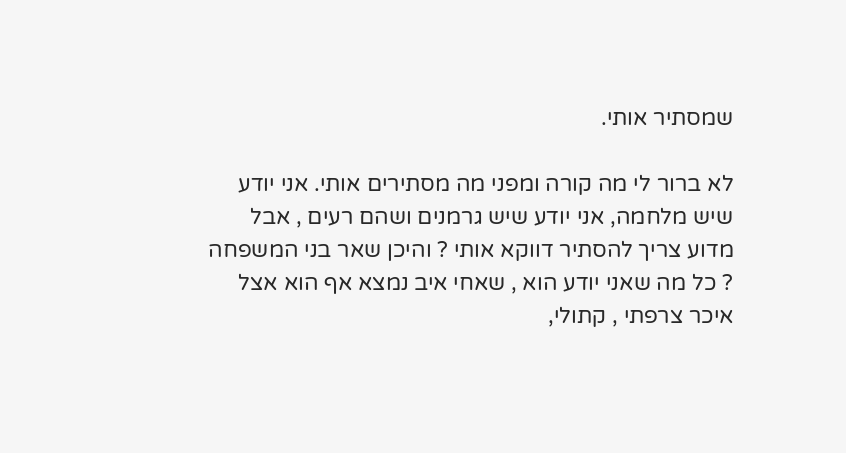שמסתיר אותי.

לא ברור לי מה קורה ומפני מה מסתירים אותי. אני יודע שיש מלחמה, אני יודע שיש גרמנים ושהם רעים , אבל מדוע צריך להסתיר דווקא אותי ? והיכן שאר בני המשפחה ? כל מה שאני יודע הוא , שאחי איב נמצא אף הוא אצל איכר צרפתי , קתולי,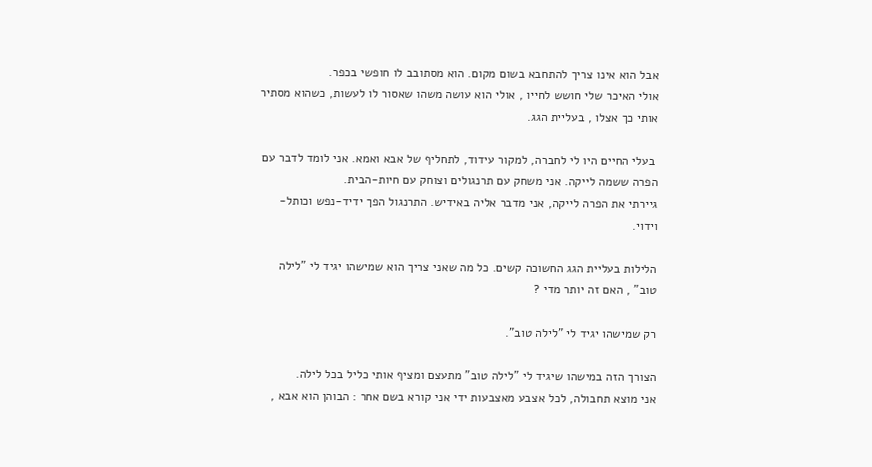אבל הוא אינו צריך להתחבא בשום מקום. הוא מסתובב לו חופשי בכפר.
אולי האיכר שלי חושש לחייו , אולי הוא עושה משהו שאסור לו לעשות, כשהוא מסתיר אותי כך אצלו , בעליית הגג.

 בעלי החיים היו לי לחברה, למקור עידוד, לתחליף של אבא ואמא. אני לומד לדבר עם הפרה ששמה לייקה. אני משחק עם תרנגולים וצוחק עם חיות-הבית.
גיירתי את הפרה לייקה, אני מדבר אליה באידיש. התרנגול הפך ידיד-נפש וכותל-וידוי.

הלילות בעליית הגג החשוכה קשים. כל מה שאני צריך הוא שמישהו יגיד לי "לילה טוב" , האם זה יותר מדי ?

רק שמישהו יגיד לי "לילה טוב".

הצורך הזה במישהו שיגיד לי "לילה טוב" מתעצם ומציף אותי כליל בכל לילה.
אני מוצא תחבולה, לכל אצבע מאצבעות ידי אני קורא בשם אחר : הבוהן הוא אבא ,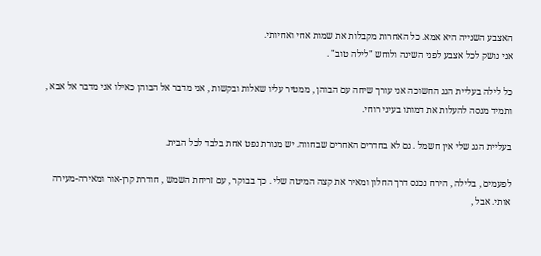האצבע השנייה היא אמא. כל האחרות מקבלות את שמות אחי ואחיותי.
אני נושק לכל אצבע לפני השינה ולוחש "לילה טוב" .

כל לילה בעליית הגג החשוכה אני עורך שיחה עם הבוהן , ממטיר עליו שאלות ובקשות , אני מדבר אל הבוהן כאילו אני מדבר אל אבא , ותמיד מנסה להעלות את דמותו בעיני רוחי.

בעליית הגג שלי אין חשמל . גם לא בחדרים האחרים שבחווה. יש מנורת נפט אחת בלבד לכל הבית.

לפעמים , בלילה , הירח נכנס דרך החלון ומאיר את קצה המיטה שלי . כך בבוקר , עם זריחת השמש , חודרת קרן-אור ומאירה-מעירה אותי. אבל ,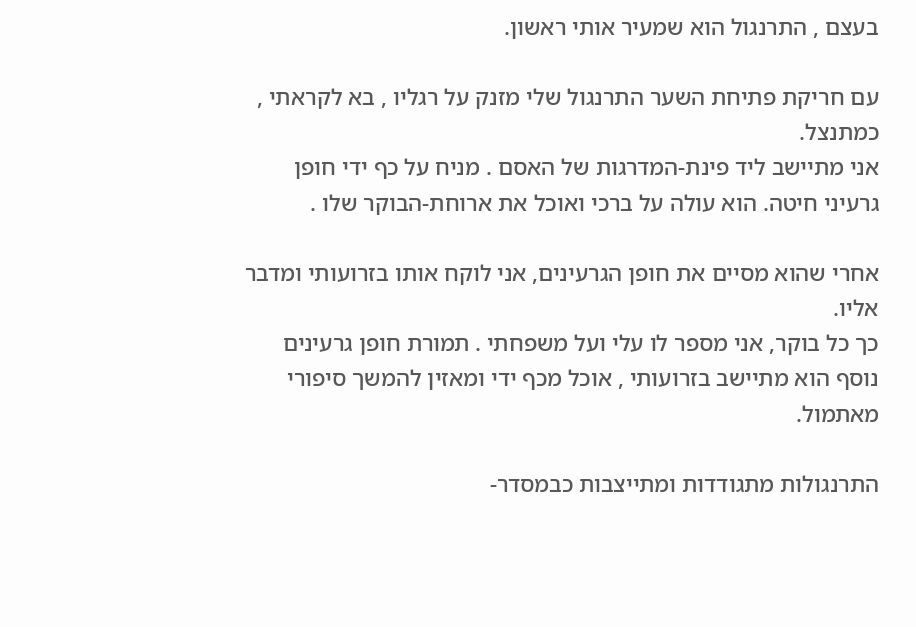בעצם , התרנגול הוא שמעיר אותי ראשון.

עם חריקת פתיחת השער התרנגול שלי מזנק על רגליו , בא לקראתי , כמתנצל.
אני מתיישב ליד פינת-המדרגות של האסם . מניח על כף ידי חופן גרעיני חיטה. הוא עולה על ברכי ואוכל את ארוחת-הבוקר שלו .

אחרי שהוא מסיים את חופן הגרעינים, אני לוקח אותו בזרועותי ומדבר אליו.
כך כל בוקר, אני מספר לו עלי ועל משפחתי . תמורת חופן גרעינים נוסף הוא מתיישב בזרועותי , אוכל מכף ידי ומאזין להמשך סיפורי מאתמול.

התרנגולות מתגודדות ומתייצבות כבמסדר-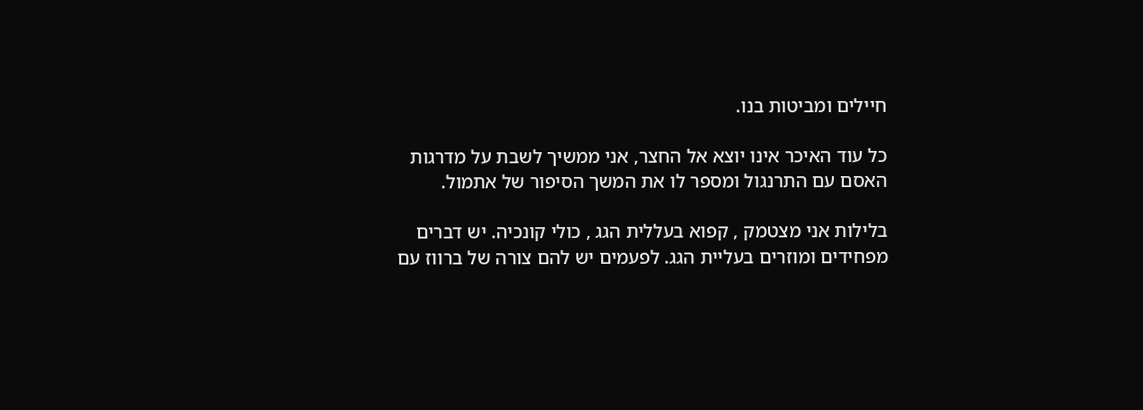חיילים ומביטות בנו.

כל עוד האיכר אינו יוצא אל החצר, אני ממשיך לשבת על מדרגות האסם עם התרנגול ומספר לו את המשך הסיפור של אתמול.

בלילות אני מצטמק , קפוא בעללית הגג , כולי קונכיה. יש דברים מפחידים ומוזרים בעליית הגג. לפעמים יש להם צורה של ברווז עם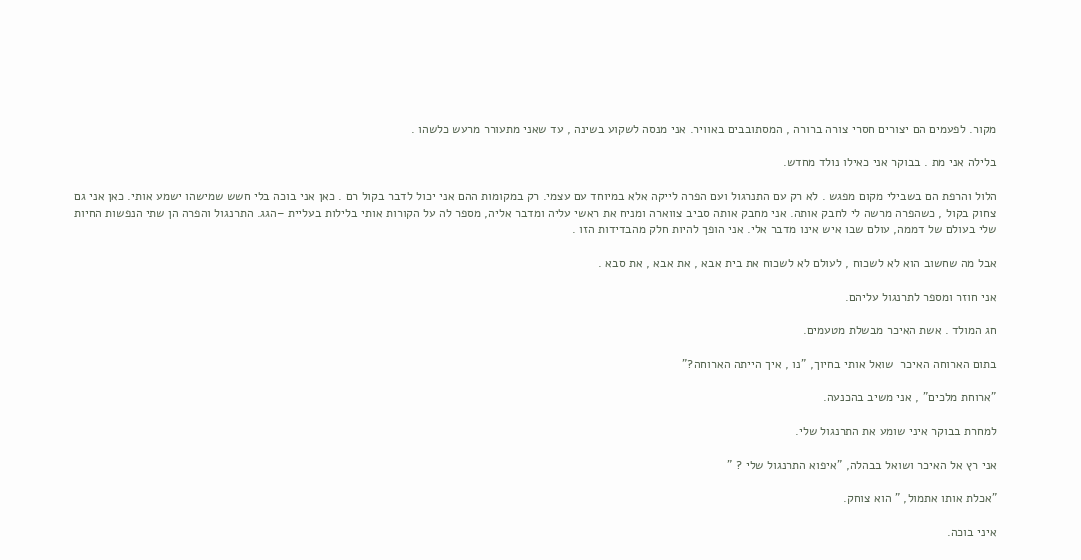מקור. לפעמים הם יצורים חסרי צורה ברורה , המסתובבים באוויר. אני מנסה לשקוע בשינה , עד שאני מתעורר מרעש כלשהו .

בלילה אני מת . בבוקר אני כאילו נולד מחדש.

הלול והרפת הם בשבילי מקום מפגש . לא רק עם התנרגול ועם הפרה לייקה אלא במיוחד עם עצמי. רק במקומות ההם אני יכול לדבר בקול רם . כאן אני בוכה בלי חשש שמישהו ישמע אותי. כאן אני גם צחוק בקול , כשהפרה מרשה לי לחבק אותה. אני מחבק אותה סביב צווארה ומניח את ראשי עליה ומדבר אליה, מספר לה על הקורות אותי בלילות בעליית –הגג. התרנגול והפרה הן שתי הנפשות החיות שלי בעולם של דממה, עולם שבו איש אינו מדבר אלי. אני הופך להיות חלק מהבדידות הזו .

אבל מה שחשוב הוא לא לשכוח , לעולם לא לשכוח את בית אבא , את אבא , את סבא .

אני חוזר ומספר לתרנגול עליהם.

חג המולד . אשת האיכר מבשלת מטעמים.

בתום הארוחה האיכר  שואל אותי בחיוך, "נו , איך הייתה הארוחה?"

"ארוחת מלכים" , אני משיב בהכנעה.

למחרת בבוקר איני שומע את התרנגול שלי.

אני רץ אל האיכר ושואל בבהלה, "איפוא התרנגול שלי ? "

"אכלת אותו אתמול, " הוא צוחק.

איני בוכה.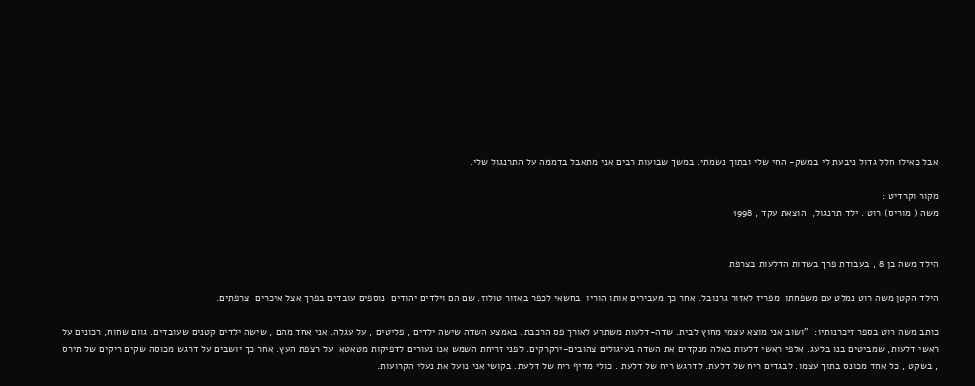אבל כאילו חלל גדול ניבעת לי במשק- החי שלי ובתוך נשמתי. במשך שבועות רבים אני מתאבל בדממה על התרנגול שלי.

מקור וקרדיט :
משה ( מוריס) רוט . ילד תרנגול,  הוצאת עקד , 1998


הילד משה בן 8 , בעבודת פרך בשדות הדלעות בצרפת

הילד הקטן משה רוט נמלט עם משפחתו  מפריז לאזור גרנובל. אחר כך מעבירים אותו הוריו  בחשאי לכפר באזור טולוז. שם הם וילדים יהודים  נוספים עובדים בפרך אצל איכרים  צרפתים.

כותב משה רוט בספר זיכרנותיו:  "ושוב אני מוצא עצמי מחוץ לבית. שדה-דלעות משתרע לאורך פס הרכבת. באמצע השדה שישה ילדים , פליטים , על עגלה. אני אחד מהם , שישה ילדים קטנים שעובדים. גוום שחוח, רכונים על ראשי דלעות, שמביטים בנו בלעג. אלפי ראשי דלעות כאלה מנקדים את השדה בעיגולים צהובים-ירקרקים. לפני זריחת השמש אנו נעורים לדפיקות מטאטא  על רצפת העץ. אחר כך יושבים על דרגש מכוסה שקים ריקים של תירס , בשקט , כל אחד מכונס בתוך עצמו. לבגדים ריח של דלעת. לדרגש ריח של דלעת . כולי מדיף ריח של דלעת. בקושי אני נועל את נעלי הקרועות.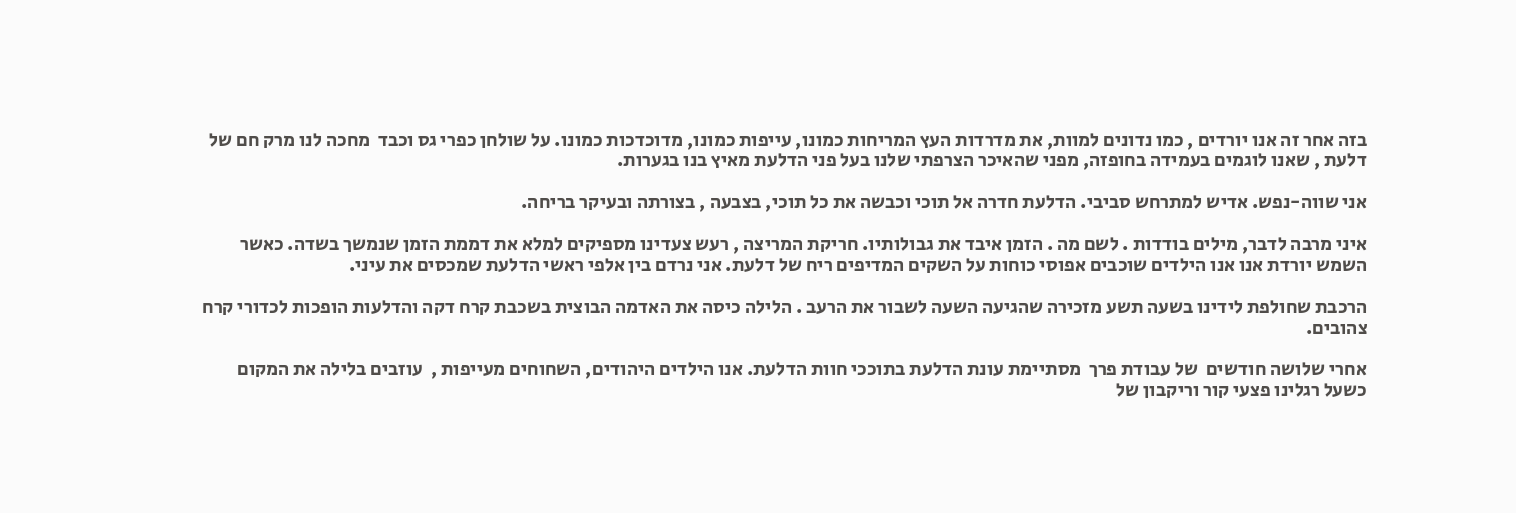בזה אחר זה אנו יורדים , כמו נדונים למוות, את מדרדות העץ המריחות כמונו, עייפות כמונו, מדוכדכות כמונו. על שולחן כפרי גס וכבד  מחכה לנו מרק חם של דלעת , שאנו לוגמים בעמידה בחופזה, מפני שהאיכר הצרפתי שלנו בעל פני הדלעת מאיץ בנו בגערות.

אני שווה-נפש. אדיש למתרחש סביבי. הדלעת חדרה אל תוכי וכבשה את כל תוכי, בצבעה , בצורתה ובעיקר בריחה.

איני מרבה לדבר, מילים בודדות . לשם מה . הזמן איבד את גבולותיו. חריקת המריצה , רעש צעדינו מספיקים למלא את דממת הזמן שנמשך בשדה. כאשר השמש יורדת אנו אנו הילדים שוכבים אפוסי כוחות על השקים המדיפים ריח של דלעת. אני נרדם בין אלפי ראשי הדלעת שמכסים את עיני.

הרכבת שחולפת לידינו בשעה תשע מזכירה שהגיעה השעה לשבור את הרעב . הלילה כיסה את האדמה הבוצית בשכבת קרח דקה והדלעות הופכות לכדורי קרח צהובים.

אחרי שלושה חודשים  של עבודת פרך  מסתיימת עונת הדלעת בתוככי חוות הדלעת. אנו הילדים היהודים, השחוחים מעייפות ,  עוזבים בלילה את המקום כשעל רגלינו פצעי קור וריקבון של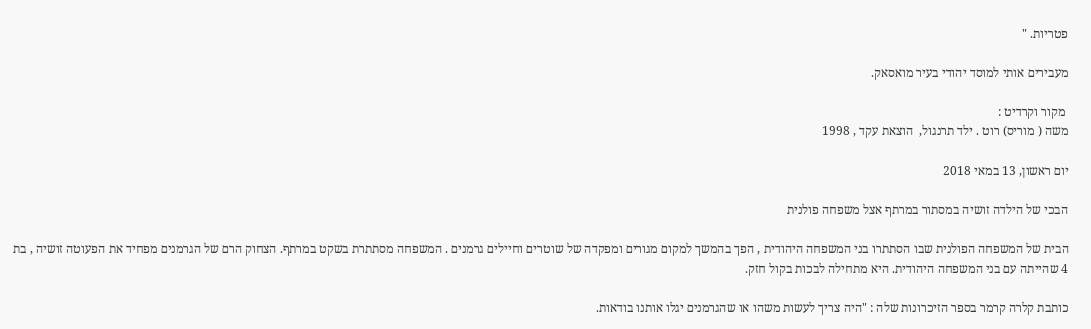פטריות. "

מעבירים אותי למוסד יהודי בעיר מואסאק.

 מקור וקרדיט :
משה ( מוריס) רוט . ילד תרנגול,  הוצאת עקד , 1998

יום ראשון, 13 במאי 2018

הבכי של הילדה זושיה במסתור במרתף אצל משפחה פולנית

הבית של המשפחה הפולנית שבו הסתתרו בני המשפחה היהודית , הפך בהמשך למקום מגורים ומפקדה של שוטרים וחיילים גרמנים . המשפחה מסתתרת בשקט במרתף. הצחוק הרם של הגרמנים מפחיד את הפעוטה זושיה , בת 4 שהייתה עם בני המשפחה היהודית. היא מתחילה לבכות בקול חזק.

כותבת קלרה קרמר בספר הזיכרונות שלה : "היה צריך לעשות משהו או שהגרמנים יגלו אותנו בודאות.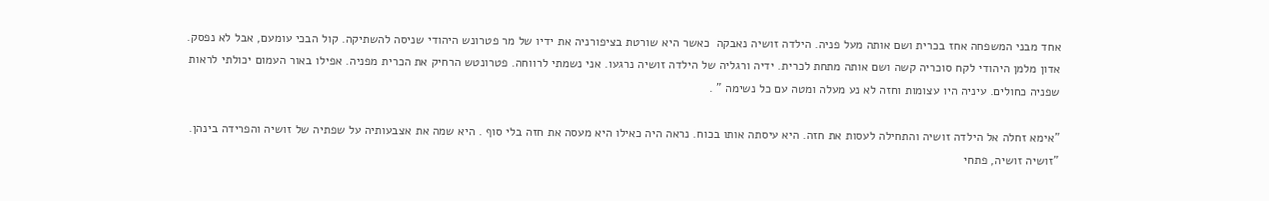אחד מבני המשפחה אחז בכרית ושם אותה מעל פניה. הילדה זושיה נאבקה  כאשר היא שורטת בציפורניה את ידיו של מר פטרונש היהודי שניסה להשתיקה. קול הבכי עומעם, אבל לא נפסק. אדון מלמן היהודי לקח סוכריה קשה ושם אותה מתחת לכרית. ידיה ורגליה של הילדה זושיה נרגעו. אני נשמתי לרווחה. פטרונטש הרחיק את הכרית מפניה. אפילו באור העמום יכולתי לראות שפניה כחולים. עיניה היו עצומות וחזה לא נע מעלה ומטה עם כל נשימה " .

"אימא זחלה אל הילדה זושיה והתחילה לעסות את חזה. היא עיסתה אותו בכוח. נראה היה כאילו היא מעסה את חזה בלי סוף . היא שמה את אצבעותיה על שפתיה של זושיה והפרידה בינהן. "זושיה זושיה, פתחי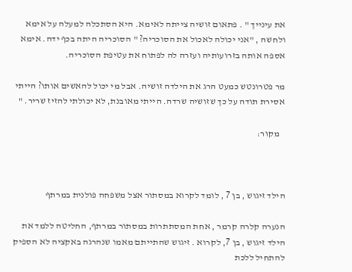את עינייך " . פתאום זושיה צייתה לאימא. היא הסתכלה למעלה על אימא ולחשה , "אני יכולה לאכול את הסוכריה? " הסוכריה היתה בכף ידה. אימא אספה אותה בזרועותיה ועזרה לה לפתוח את עטיפת הסוכריה.

מר פטרונטש כמעט הרג את הילדה זושיה. אבל מי יכול להאשים אותו? הייתי אסירת תודה על כך שזושיה שרדה. הייתי מאובנת, לא יכולתי להזיז שריר. "

   מקור:



הילד זיגוש , בן 7 , לומד לקרוא במסתור אצל משפחה פולנית במרתף

הנערה קלרה קרמר , אחת המסתתרות במסתור במרתף, החליטה ללמד את הילד זיגוש , בן 7, לקרוא . זיגוש שהתייתם מאמו שנהרגה באקציה לא הספיק להתחיל ללכת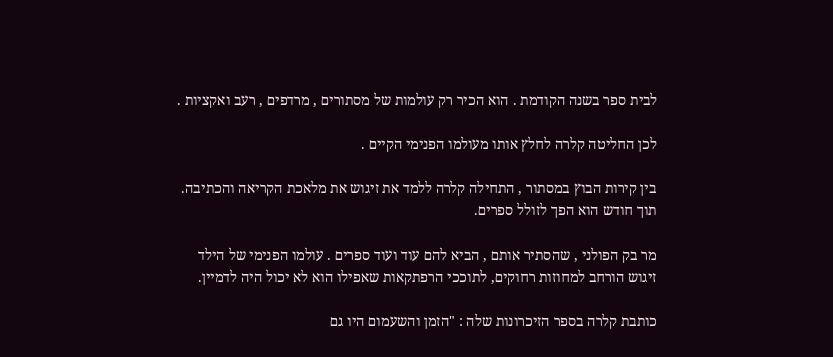לבית ספר בשנה הקודמת . הוא הכיר רק עולמות של מסתורים , מרדפים , רעב ואקציות .

לכן החליטה קלרה לחלץ אותו מעולמו הפנימי הקיים .

בין קירות הבוץ במסתור , התחילה קלרה ללמד את זיגוש את מלאכת הקריאה והכתיבה. תוך חודש הוא הפך לזולל ספרים.

מר בק הפולני , שהסתיר אותם , הביא להם עוד ועוד ספרים . עולמו הפנימי של הילד זיגוש הורחב למחוזות רחוקים, לתוככי הרפתקאות שאפילו הוא לא יכול היה לדמיין.

כותבת קלרה בספר הזיכרונות שלה : "הזמן והשעמום היו גם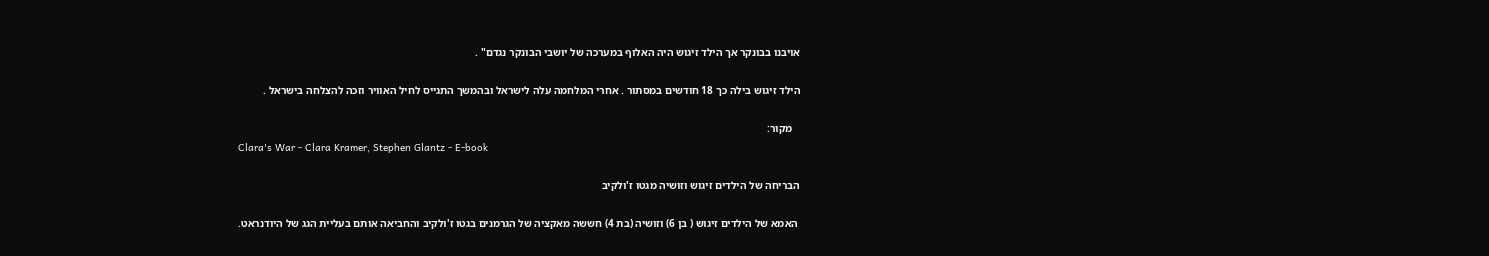אויבנו בבונקר אך הילד זיגוש היה האלוף במערכה של יושבי הבונקר נגדם" .

הילד זיגוש בילה כך 18 חודשים במסתור . אחרי המלחמה עלה לישראל ובהמשך התגייס לחיל האוויר וזכה להצלחה בישראל .

   מקור:
Clara's War - Clara Kramer, Stephen Glantz - E-book

הבריחה של הילדים זיגוש וזושיה מגטו ז'ולקיב

 האמא של הילדים זיגוש ( בן 6) וזושיה (בת 4) חששה מאקציה של הגרמנים בגטו ז'ולקיב והחביאה אותם בעליית הגג של היודנראט.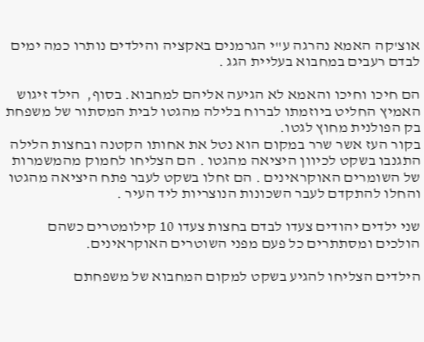אוצ'קה האמא נהרגה ע"י הגרמנים באקציה והילדים נותרו כמה ימים לבדם רעבים במחבוא בעליית הגג .

הם חיכו וחיכו והאמא לא הגיעה אליהם למחבוא. בסוף,  הילד זיגוש האמיץ החליט ביוזמתו לברוח בלילה מהגטו לבית המסתור של משפחת בק הפולנית מחוץ לגטו.
בקור העז אשר שרר במקום הוא נטל את אחותו הקטנה ובחצות הלילה התגנבו בשקט לכיוון היציאה מהגטו . הם הצליחו לחמוק מהמשמרות של השומרים האוקראינים . הם זחלו בשקט לעבר פתח היציאה מהגטו והחלו להתקדם לעבר השכונות הנוצריות ליד העיר .

שני ילדים יהודים צעדו לבדם בחצות צעדו 10 קילומטרים כשהם הולכים ומסתתרים כל פעם מפני השוטרים האוקראינים.

הילדים הצליחו להגיע בשקט למקום המחבוא של משפחתם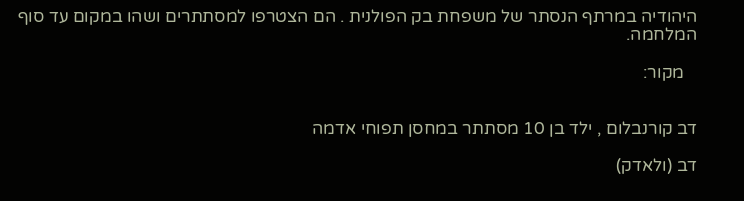היהודיה במרתף הנסתר של משפחת בק הפולנית . הם הצטרפו למסתתרים ושהו במקום עד סוף המלחמה.

   מקור:


דב קורנבלום , ילד בן 10 מסתתר במחסן תפוחי אדמה

דב (ולאדק)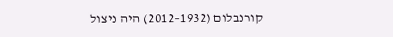קורנבלום (1932–2012) היה ניצול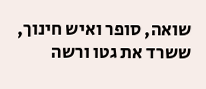שואה, סופר ואיש חינוך, ששרד את גטו ורשה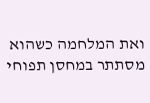ואת המלחמה כשהוא מסתתר במחסן תפוחי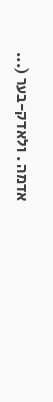אדמה . ולאדק-בער (...